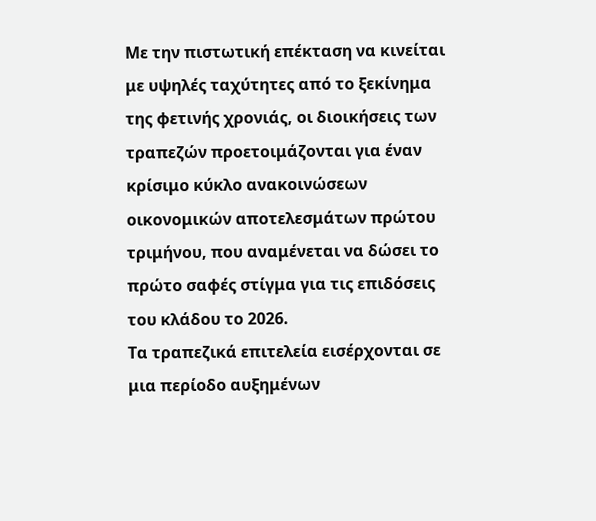Με την πιστωτική επέκταση να κινείται με υψηλές ταχύτητες από το ξεκίνημα της φετινής χρονιάς, οι διοικήσεις των τραπεζών προετοιμάζονται για έναν κρίσιμο κύκλο ανακοινώσεων οικονομικών αποτελεσμάτων πρώτου τριμήνου, που αναμένεται να δώσει το πρώτο σαφές στίγμα για τις επιδόσεις του κλάδου το 2026.
Τα τραπεζικά επιτελεία εισέρχονται σε μια περίοδο αυξημένων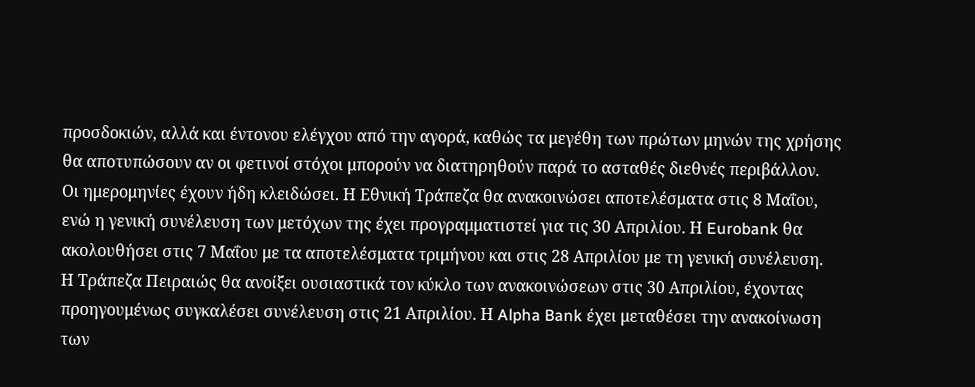προσδοκιών, αλλά και έντονου ελέγχου από την αγορά, καθώς τα μεγέθη των πρώτων μηνών της χρήσης θα αποτυπώσουν αν οι φετινοί στόχοι μπορούν να διατηρηθούν παρά το ασταθές διεθνές περιβάλλον.
Οι ημερομηνίες έχουν ήδη κλειδώσει. Η Εθνική Τράπεζα θα ανακοινώσει αποτελέσματα στις 8 Μαΐου, ενώ η γενική συνέλευση των μετόχων της έχει προγραμματιστεί για τις 30 Απριλίου. Η Eurobank θα ακολουθήσει στις 7 Μαΐου με τα αποτελέσματα τριμήνου και στις 28 Απριλίου με τη γενική συνέλευση.
Η Τράπεζα Πειραιώς θα ανοίξει ουσιαστικά τον κύκλο των ανακοινώσεων στις 30 Απριλίου, έχοντας προηγουμένως συγκαλέσει συνέλευση στις 21 Απριλίου. Η Alpha Bank έχει μεταθέσει την ανακοίνωση των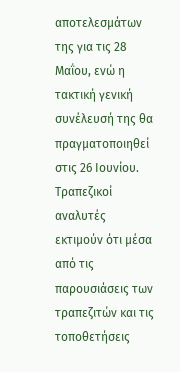αποτελεσμάτων της για τις 28 Μαΐου, ενώ η τακτική γενική συνέλευσή της θα πραγματοποιηθεί στις 26 Ιουνίου.
Τραπεζικοί αναλυτές εκτιμούν ότι μέσα από τις παρουσιάσεις των τραπεζιτών και τις τοποθετήσεις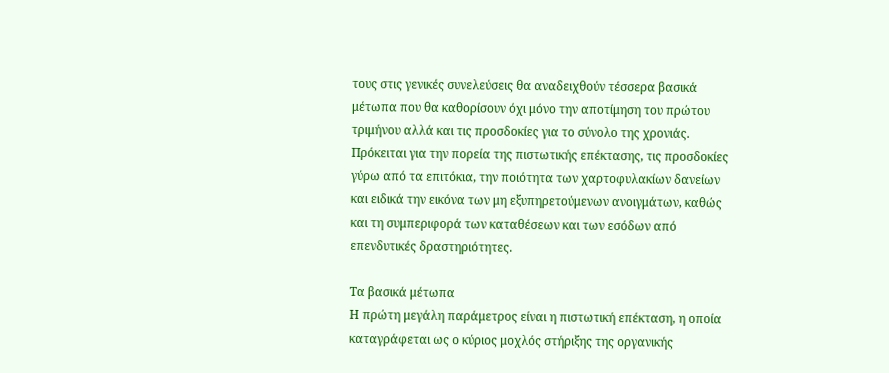τους στις γενικές συνελεύσεις θα αναδειχθούν τέσσερα βασικά μέτωπα που θα καθορίσουν όχι μόνο την αποτίμηση του πρώτου τριμήνου αλλά και τις προσδοκίες για το σύνολο της χρονιάς.
Πρόκειται για την πορεία της πιστωτικής επέκτασης, τις προσδοκίες γύρω από τα επιτόκια, την ποιότητα των χαρτοφυλακίων δανείων και ειδικά την εικόνα των μη εξυπηρετούμενων ανοιγμάτων, καθώς και τη συμπεριφορά των καταθέσεων και των εσόδων από επενδυτικές δραστηριότητες.

Τα βασικά μέτωπα
Η πρώτη μεγάλη παράμετρος είναι η πιστωτική επέκταση, η οποία καταγράφεται ως ο κύριος μοχλός στήριξης της οργανικής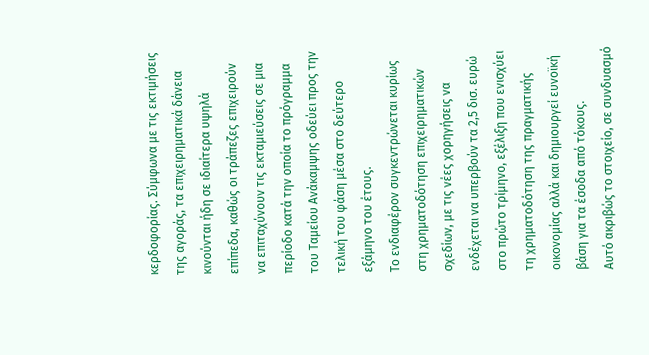κερδοφορίας. Σύμφωνα με τις εκτιμήσεις της αγοράς, τα επιχειρηματικά δάνεια κινούνται ήδη σε ιδιαίτερα υψηλά επίπεδα, καθώς οι τράπεζες επιχειρούν να επιταχύνουν τις εκταμιεύσεις σε μια περίοδο κατά την οποία το πρόγραμμα του Ταμείου Ανάκαμψης οδεύει προς την τελική του φάση μέσα στο δεύτερο εξάμηνο του έτους.
Το ενδιαφέρον συγκεντρώνεται κυρίως στη χρηματοδότηση επιχειρηματικών σχεδίων, με τις νέες χορηγήσεις να ενδέχεται να υπερβούν τα 2,5 δισ. ευρώ στο πρώτο τρίμηνο, εξέλιξη που ενισχύει τη χρηματοδότηση της πραγματικής οικονομίας αλλά και δημιουργεί ευνοϊκή βάση για τα έσοδα από τόκους.
Αυτό ακριβώς το στοιχείο, σε συνδυασμό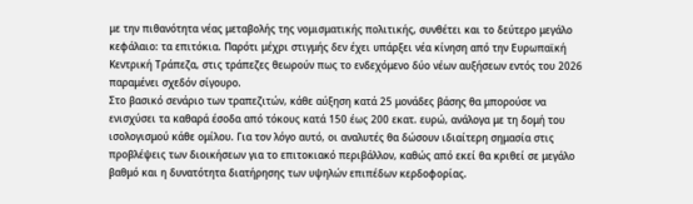με την πιθανότητα νέας μεταβολής της νομισματικής πολιτικής, συνθέτει και το δεύτερο μεγάλο κεφάλαιο: τα επιτόκια. Παρότι μέχρι στιγμής δεν έχει υπάρξει νέα κίνηση από την Ευρωπαϊκή Κεντρική Τράπεζα, στις τράπεζες θεωρούν πως το ενδεχόμενο δύο νέων αυξήσεων εντός του 2026 παραμένει σχεδόν σίγουρο.
Στο βασικό σενάριο των τραπεζιτών, κάθε αύξηση κατά 25 μονάδες βάσης θα μπορούσε να ενισχύσει τα καθαρά έσοδα από τόκους κατά 150 έως 200 εκατ. ευρώ, ανάλογα με τη δομή του ισολογισμού κάθε ομίλου. Για τον λόγο αυτό, οι αναλυτές θα δώσουν ιδιαίτερη σημασία στις προβλέψεις των διοικήσεων για το επιτοκιακό περιβάλλον, καθώς από εκεί θα κριθεί σε μεγάλο βαθμό και η δυνατότητα διατήρησης των υψηλών επιπέδων κερδοφορίας.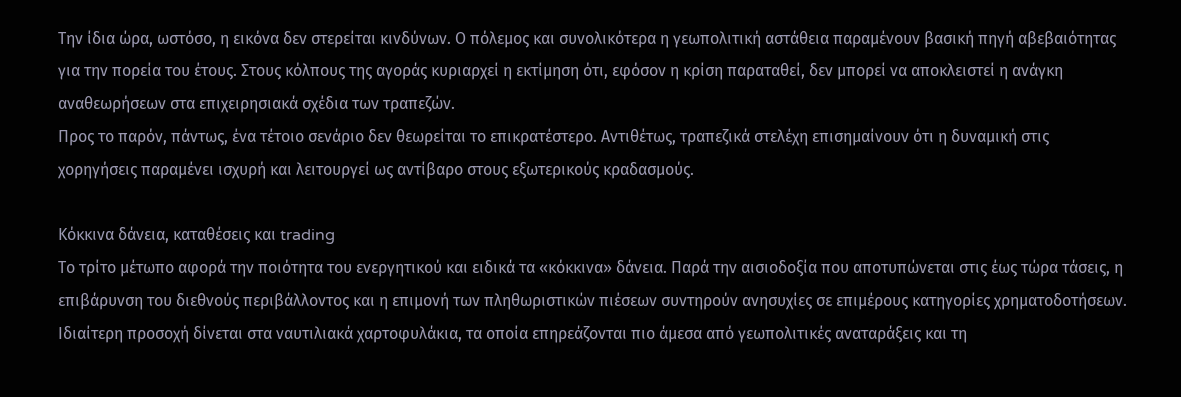Την ίδια ώρα, ωστόσο, η εικόνα δεν στερείται κινδύνων. Ο πόλεμος και συνολικότερα η γεωπολιτική αστάθεια παραμένουν βασική πηγή αβεβαιότητας για την πορεία του έτους. Στους κόλπους της αγοράς κυριαρχεί η εκτίμηση ότι, εφόσον η κρίση παραταθεί, δεν μπορεί να αποκλειστεί η ανάγκη αναθεωρήσεων στα επιχειρησιακά σχέδια των τραπεζών.
Προς το παρόν, πάντως, ένα τέτοιο σενάριο δεν θεωρείται το επικρατέστερο. Αντιθέτως, τραπεζικά στελέχη επισημαίνουν ότι η δυναμική στις χορηγήσεις παραμένει ισχυρή και λειτουργεί ως αντίβαρο στους εξωτερικούς κραδασμούς.

Κόκκινα δάνεια, καταθέσεις και trading
Το τρίτο μέτωπο αφορά την ποιότητα του ενεργητικού και ειδικά τα «κόκκινα» δάνεια. Παρά την αισιοδοξία που αποτυπώνεται στις έως τώρα τάσεις, η επιβάρυνση του διεθνούς περιβάλλοντος και η επιμονή των πληθωριστικών πιέσεων συντηρούν ανησυχίες σε επιμέρους κατηγορίες χρηματοδοτήσεων. Ιδιαίτερη προσοχή δίνεται στα ναυτιλιακά χαρτοφυλάκια, τα οποία επηρεάζονται πιο άμεσα από γεωπολιτικές αναταράξεις και τη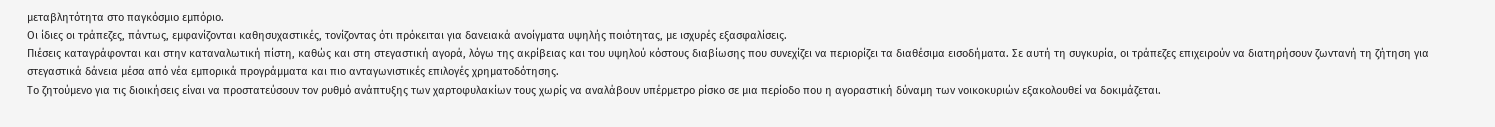μεταβλητότητα στο παγκόσμιο εμπόριο.
Οι ίδιες οι τράπεζες, πάντως, εμφανίζονται καθησυχαστικές, τονίζοντας ότι πρόκειται για δανειακά ανοίγματα υψηλής ποιότητας, με ισχυρές εξασφαλίσεις.
Πιέσεις καταγράφονται και στην καταναλωτική πίστη, καθώς και στη στεγαστική αγορά, λόγω της ακρίβειας και του υψηλού κόστους διαβίωσης που συνεχίζει να περιορίζει τα διαθέσιμα εισοδήματα. Σε αυτή τη συγκυρία, οι τράπεζες επιχειρούν να διατηρήσουν ζωντανή τη ζήτηση για στεγαστικά δάνεια μέσα από νέα εμπορικά προγράμματα και πιο ανταγωνιστικές επιλογές χρηματοδότησης.
Το ζητούμενο για τις διοικήσεις είναι να προστατεύσουν τον ρυθμό ανάπτυξης των χαρτοφυλακίων τους χωρίς να αναλάβουν υπέρμετρο ρίσκο σε μια περίοδο που η αγοραστική δύναμη των νοικοκυριών εξακολουθεί να δοκιμάζεται.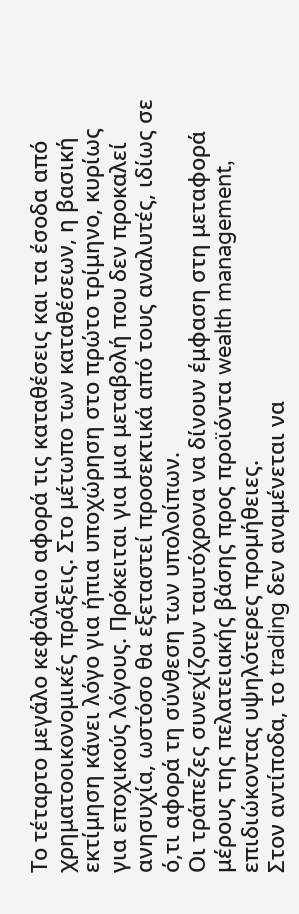Το τέταρτο μεγάλο κεφάλαιο αφορά τις καταθέσεις και τα έσοδα από χρηματοοικονομικές πράξεις. Στο μέτωπο των καταθέσεων, η βασική εκτίμηση κάνει λόγο για ήπια υποχώρηση στο πρώτο τρίμηνο, κυρίως για εποχικούς λόγους. Πρόκειται για μια μεταβολή που δεν προκαλεί ανησυχία, ωστόσο θα εξεταστεί προσεκτικά από τους αναλυτές, ιδίως σε ό,τι αφορά τη σύνθεση των υπολοίπων.
Οι τράπεζες συνεχίζουν ταυτόχρονα να δίνουν έμφαση στη μεταφορά μέρους της πελατειακής βάσης προς προϊόντα wealth management, επιδιώκοντας υψηλότερες προμήθειες.
Στον αντίποδα, το trading δεν αναμένεται να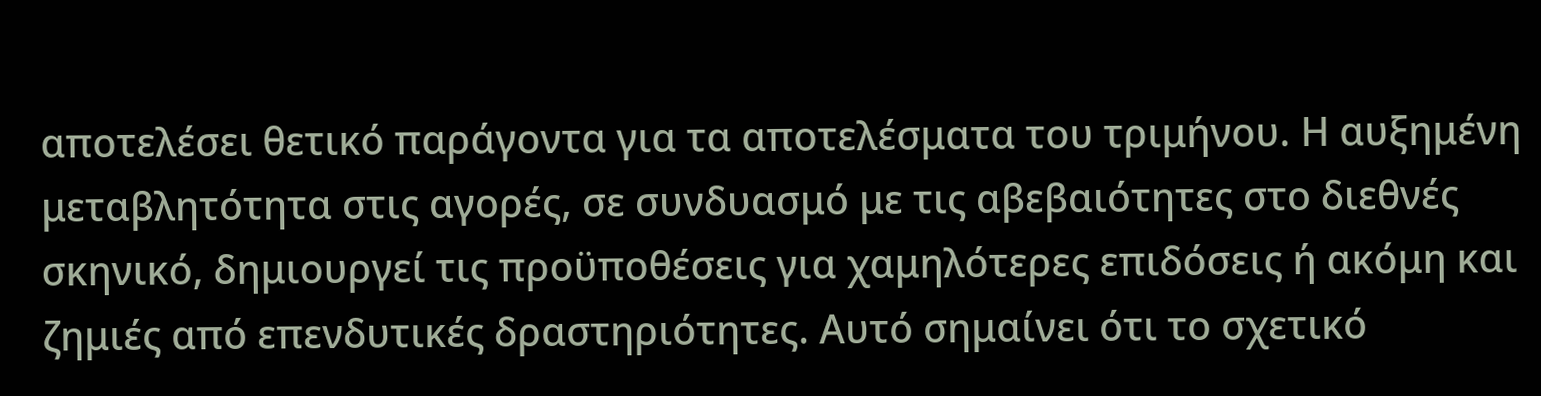αποτελέσει θετικό παράγοντα για τα αποτελέσματα του τριμήνου. Η αυξημένη μεταβλητότητα στις αγορές, σε συνδυασμό με τις αβεβαιότητες στο διεθνές σκηνικό, δημιουργεί τις προϋποθέσεις για χαμηλότερες επιδόσεις ή ακόμη και ζημιές από επενδυτικές δραστηριότητες. Αυτό σημαίνει ότι το σχετικό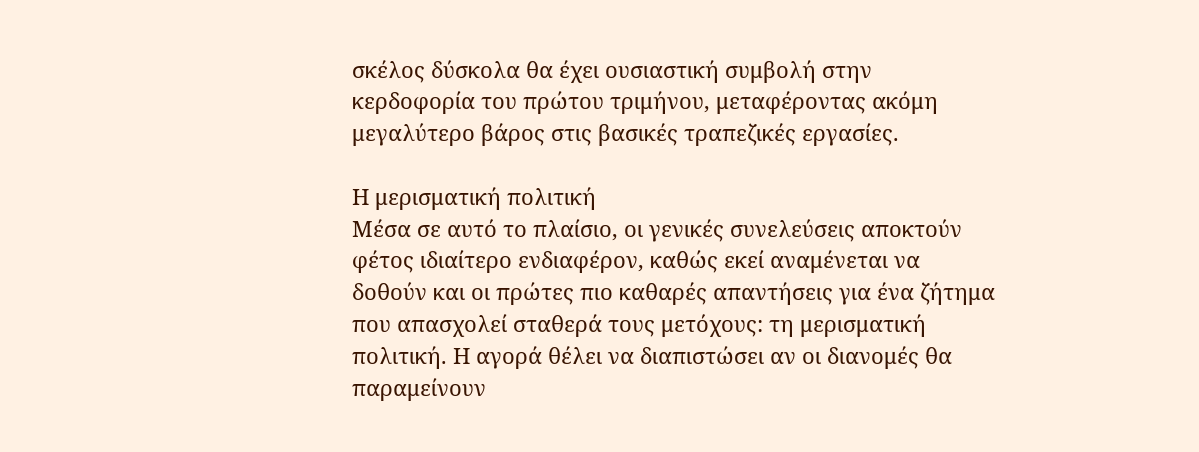σκέλος δύσκολα θα έχει ουσιαστική συμβολή στην κερδοφορία του πρώτου τριμήνου, μεταφέροντας ακόμη μεγαλύτερο βάρος στις βασικές τραπεζικές εργασίες.

Η μερισματική πολιτική
Μέσα σε αυτό το πλαίσιο, οι γενικές συνελεύσεις αποκτούν φέτος ιδιαίτερο ενδιαφέρον, καθώς εκεί αναμένεται να δοθούν και οι πρώτες πιο καθαρές απαντήσεις για ένα ζήτημα που απασχολεί σταθερά τους μετόχους: τη μερισματική πολιτική. Η αγορά θέλει να διαπιστώσει αν οι διανομές θα παραμείνουν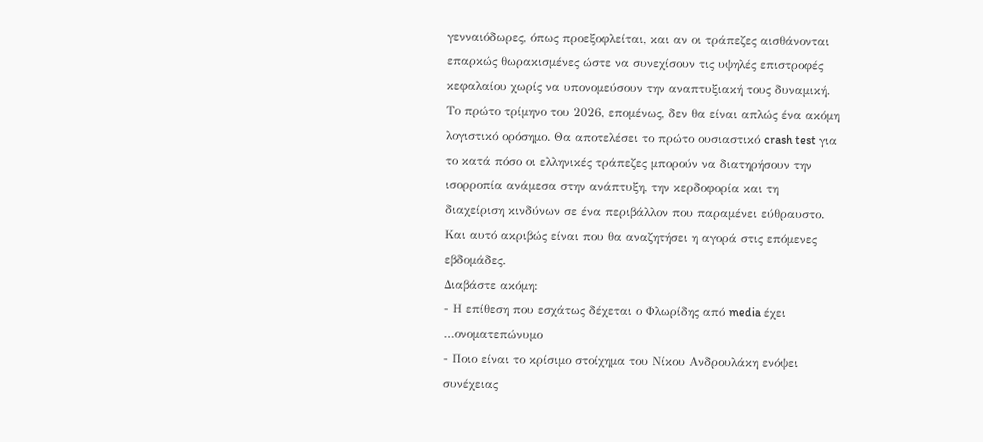γενναιόδωρες, όπως προεξοφλείται, και αν οι τράπεζες αισθάνονται επαρκώς θωρακισμένες ώστε να συνεχίσουν τις υψηλές επιστροφές κεφαλαίου χωρίς να υπονομεύσουν την αναπτυξιακή τους δυναμική.
Το πρώτο τρίμηνο του 2026, επομένως, δεν θα είναι απλώς ένα ακόμη λογιστικό ορόσημο. Θα αποτελέσει το πρώτο ουσιαστικό crash test για το κατά πόσο οι ελληνικές τράπεζες μπορούν να διατηρήσουν την ισορροπία ανάμεσα στην ανάπτυξη, την κερδοφορία και τη διαχείριση κινδύνων σε ένα περιβάλλον που παραμένει εύθραυστο. Και αυτό ακριβώς είναι που θα αναζητήσει η αγορά στις επόμενες εβδομάδες.
Διαβάστε ακόμη:
- Η επίθεση που εσχάτως δέχεται ο Φλωρίδης από media έχει …ονοματεπώνυμο
- Ποιο είναι το κρίσιμο στοίχημα του Νίκου Ανδρουλάκη ενόψει συνέχειας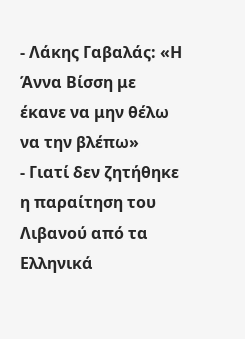- Λάκης Γαβαλάς: «Η Άννα Βίσση με έκανε να μην θέλω να την βλέπω»
- Γιατί δεν ζητήθηκε η παραίτηση του Λιβανού από τα Ελληνικά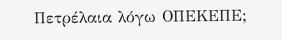Πετρέλαια λόγω ΟΠΕΚΕΠΕ;